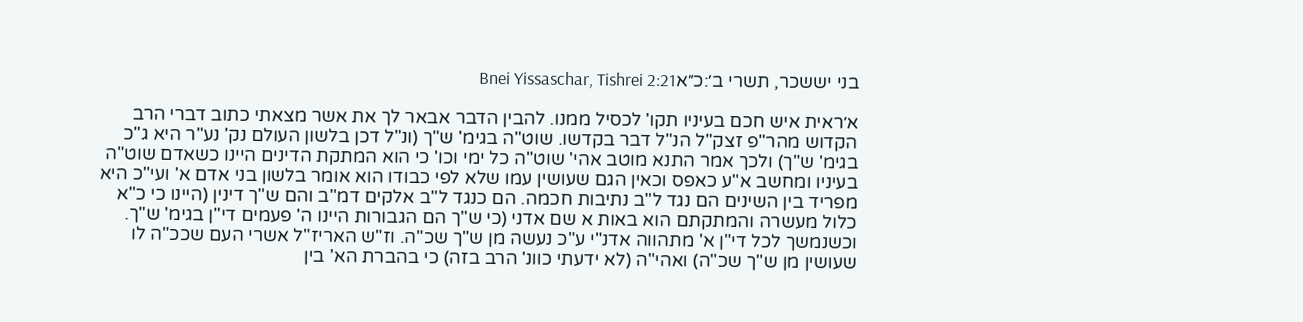בני יששכר, תשרי ב׳:כ״אBnei Yissaschar, Tishrei 2:21

א׳ראית איש חכם בעיניו תקו' לכסיל ממנו. להבין הדבר אבאר לך את אשר מצאתי כתוב דברי הרב הקדוש מהר"פ זצק"ל הנ"ל דבר בקדשו. שוט"ה בגימ' ש"ך (ונ"ל דכן בלשון העולם נק' נע"ר היא ג"כ בגימ' ש"ך) ולכך אמר התנא מוטב אהי' שוט"ה כל ימי וכו' כי הוא המתקת הדינים היינו כשאדם שוט"ה בעיניו ומחשב א"ע כאפס וכאין הגם שעושין עמו שלא לפי כבודו הוא אומר בלשון בני אדם א' ועי"כ היא מפריד בין השינים הם נגד ל"ב נתיבות חכמה. הם כנגד ל"ב אלקים דמ"ב והם ש"ך דינין (היינו כי כ"א כלול מעשרה והמתקתם הוא באות א שם אדני (כי ש"ך הם הגבורות היינו ה' פעמים די"ן בגימ' ש"ך. וכשנמשך לכל די"ן א' מתהווה אדנ"י ע"כ נעשה מן ש"ך שכ"ה. וז"ש האריז"ל אשרי העם שככ"ה לו שעושין מן ש"ך שכ"ה) ואהי"ה (לא ידעתי כוונ' הרב בזה) כי בהברת הא' בין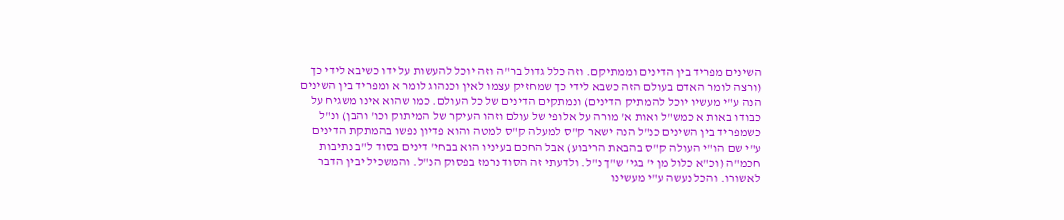השינים מפריד בין הדינים וממתיקם. וזה כלל גדול בר"ה וזה יוכל להעשות על ידו כשיבא לידי כך (ורצה לומר האדם בעולם הזה כשבא לידי כך שמחזיק עצמו לאין וכנהוג לומר א ומפריד בין השינים הנה ע"י מעשיו יוכל להמתיק הדינים) ונמתקים הדינים של כל העולם. כמו שהוא אינו משגיח על כבודו באות א כמש"ל ואות א' מורה על אלופי של עולם וזהו העיקר של המיתוק וכו' והבן) ונ"ל כשמפריד בין השינים כנ"ל הנה ישאר ק"ס למעלה ק"ס למטה והוא פדיון נפשו בהמתקת הדינים ע"י שם הו"י העולה ק"ס בהבאת הריבוע) אבל החכם בעיניו הוא בבחי' דינים בסוד ל"ב נתיבות חכמ"ה (וכ"א כלול מן י' בגי' ש"ך נ"ל. ולדעתי זה הסוד נרמז בפסוק הנ"ל. והמשכיל יבין הדבר לאשורו. והכל נעשה ע"י מעשינו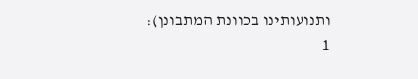ותנועותינו בכוונת המתבונן):
1